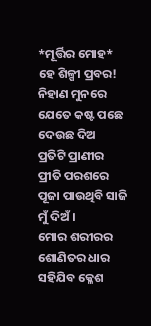*ମୂର୍ତ୍ତିର ମୋହ*
ହେ ଶିଳ୍ପୀ ପ୍ରବର!
ନିହାଣ ମୁନରେ
ଯେତେ କଷ୍ଟ ପଛେ ଦେଉଛ ଦିଅ
ପ୍ରତିଟି ପ୍ରାଣୀର
ପ୍ରୀତି ପରଶରେ
ପୂଜା ପାଉଥିବି ସାଜି ମୁଁ ଦିଅଁ।
ମୋର ଶରୀରର
ଶୋଣିତର ଧାର
ସହିଯିବ କ୍ଳେଶ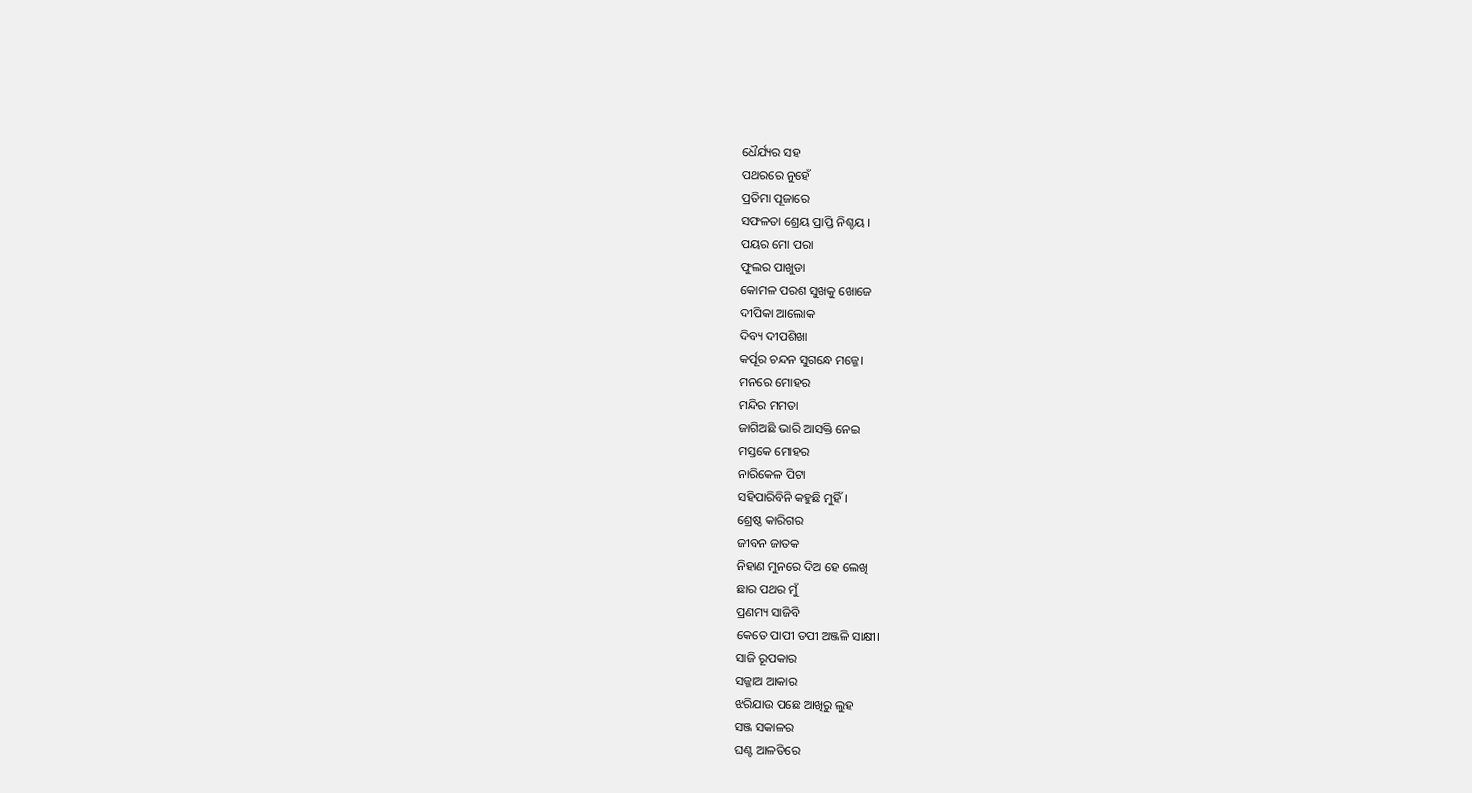ଧୈର୍ଯ୍ୟର ସହ
ପଥରରେ ନୁହେଁ
ପ୍ରତିମା ପୂଜାରେ
ସଫଳତା ଶ୍ରେୟ ପ୍ରାପ୍ତି ନିଶ୍ଚୟ ।
ପୟର ମୋ ପରା
ଫୁଲର ପାଖୁଡା
କୋମଳ ପରଶ ସୁଖକୁ ଖୋଜେ
ଦୀପିକା ଆଲୋକ
ଦିବ୍ୟ ଦୀପଶିଖା
କର୍ପୂର ଚନ୍ଦନ ସୁଗନ୍ଧେ ମଜ୍ଜେ।
ମନରେ ମୋହର
ମନ୍ଦିର ମମତା
ଜାଗିଅଛି ଭାରି ଆସକ୍ତି ନେଇ
ମସ୍ତକେ ମୋହର
ନାରିକେଳ ପିଟା
ସହିପାରିବିନି କହୁଛି ମୁହିଁ।
ଶ୍ରେଷ୍ଠ କାରିଗର
ଜୀବନ ଜାତକ
ନିହାଣ ମୁନରେ ଦିଅ ହେ ଲେଖି
ଛାର ପଥର ମୁଁ
ପ୍ରଣମ୍ୟ ସାଜିବି
କେତେ ପାପୀ ତପୀ ଅଞ୍ଜଳି ସାକ୍ଷୀ।
ସାଜି ରୂପକାର
ସଜ୍ଜାଅ ଆକାର
ଝରିଯାଉ ପଛେ ଆଖିରୁ ଲୁହ
ସଞ୍ଜ ସକାଳର
ଘଣ୍ଟ ଆଳତିରେ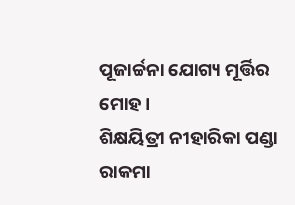ପୂଜାର୍ଚ୍ଚନା ଯୋଗ୍ୟ ମୂର୍ତ୍ତିର ମୋହ।
ଶିକ୍ଷୟିତ୍ରୀ ନୀହାରିକା ପଣ୍ଡା
ରାକମା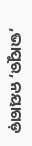,ଭାପୁର, ନୟାଗଡ଼